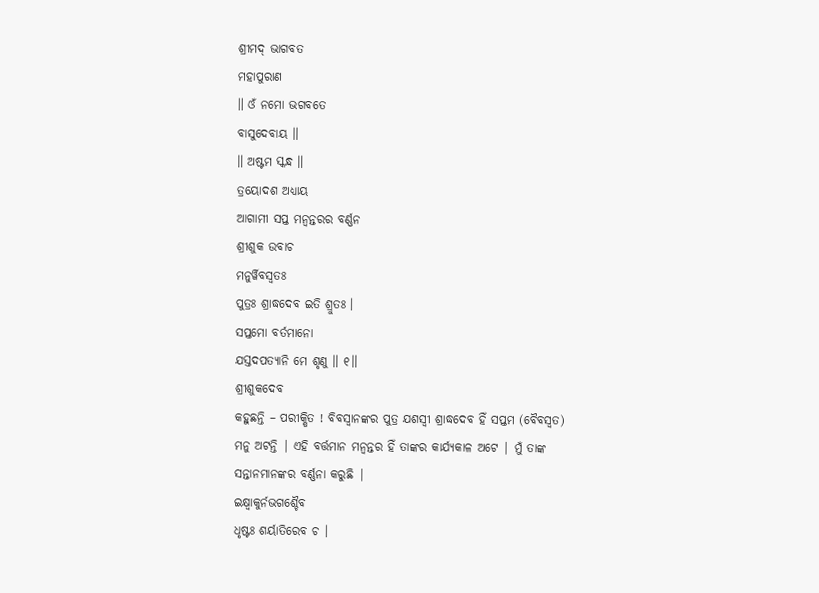ଶ୍ରୀମଦ୍ ଭାଗବତ
ମହାପୁରାଣ
॥ ଓଁ ନମୋ ଭଗବତେ
ବାସୁଦେବାୟ ॥
॥ ଅଷ୍ଟମ ସ୍କନ୍ଧ ॥
ତ୍ରୟୋଦଶ ଅଧ୍ୟାୟ
ଆଗାମୀ ସପ୍ତ ମନ୍ବନ୍ତରର ବର୍ଣ୍ଣନ
ଶ୍ରୀଶୁକ ଉବାଚ
ମନୁର୍ୱିବସ୍ୱତଃ
ପୁତ୍ରଃ ଶ୍ରାଦ୍ଧଦେବ ଇତି ଶ୍ରୁତଃ ।
ସପ୍ତମୋ ବର୍ତମାନୋ
ଯସ୍ତଦପତ୍ୟାନି ମେ ଶୃଣୁ ॥ ୧॥
ଶ୍ରୀଶୁକଦେବ
କହୁଛନ୍ତି – ପରୀକ୍ଷିତ ! ବିବସ୍ବାନଙ୍କର ପୁତ୍ର ଯଶସ୍ବୀ ଶ୍ରାଦ୍ଧଦେବ ହିଁ ସପ୍ତମ (ବୈବସ୍ବତ)
ମନୁ ଅଟନ୍ତି | ଏହି ବର୍ତ୍ତମାନ ମନ୍ବନ୍ତର ହିଁ ତାଙ୍କର କାର୍ଯ୍ୟକାଳ ଅଟେ | ମୁଁ ତାଙ୍କ
ସନ୍ତାନମାନଙ୍କର ବର୍ଣ୍ଣନା କରୁଛି |
ଇକ୍ଷ୍ୱାକୁର୍ନଭଗଶ୍ଚୈବ
ଧୃଷ୍ଟଃ ଶର୍ୟାତିରେବ ଚ ।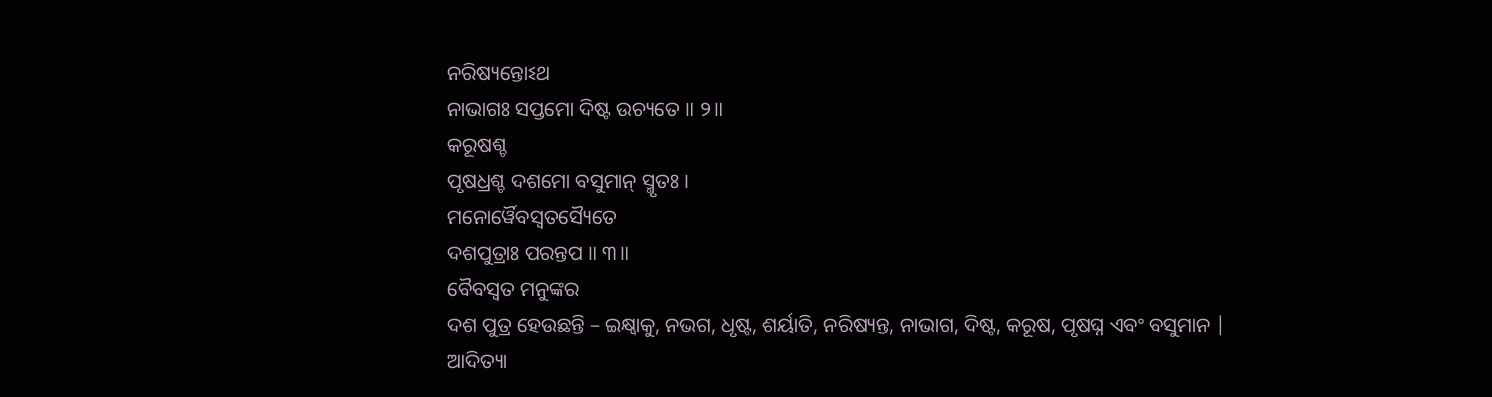ନରିଷ୍ୟନ୍ତୋଽଥ
ନାଭାଗଃ ସପ୍ତମୋ ଦିଷ୍ଟ ଉଚ୍ୟତେ ॥ ୨॥
କରୂଷଶ୍ଚ
ପୃଷଧ୍ରଶ୍ଚ ଦଶମୋ ବସୁମାନ୍ ସ୍ମୃତଃ ।
ମନୋର୍ୱୈବସ୍ୱତସ୍ୟୈତେ
ଦଶପୁତ୍ରାଃ ପରନ୍ତପ ॥ ୩॥
ବୈବସ୍ବତ ମନୁଙ୍କର
ଦଶ ପୁତ୍ର ହେଉଛନ୍ତି – ଇକ୍ଷ୍ବାକୁ, ନଭଗ, ଧୃଷ୍ଟ, ଶର୍ୟାତି, ନରିଷ୍ୟନ୍ତ, ନାଭାଗ, ଦିଷ୍ଟ, କରୂଷ, ପୃଷଘ୍ନ ଏବଂ ବସୁମାନ |
ଆଦିତ୍ୟା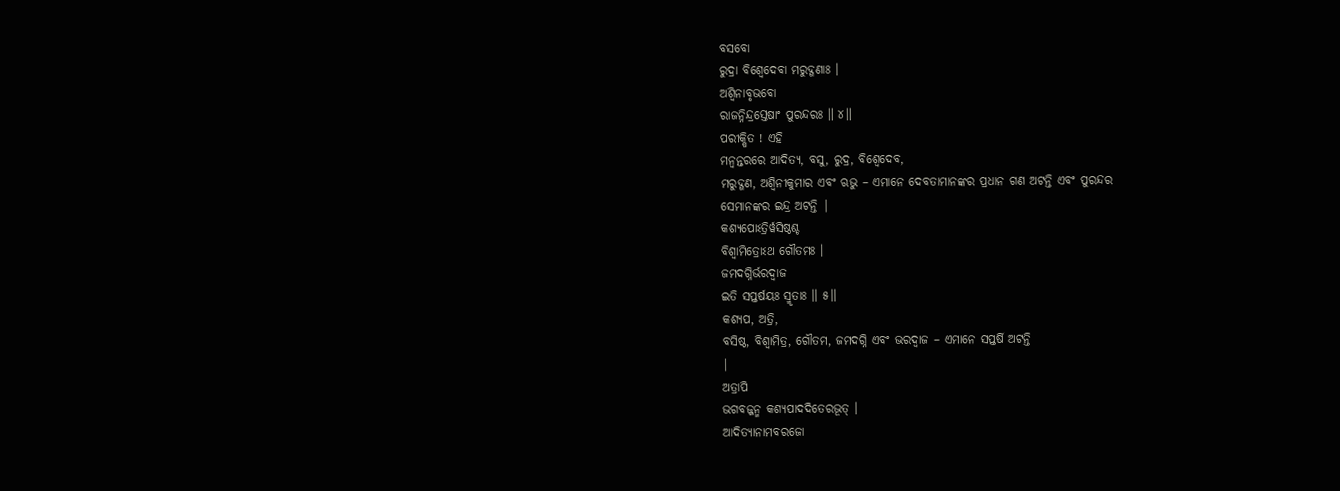ବସବୋ
ରୁଦ୍ରା ବିଶ୍ୱେଦେବା ମରୁଦ୍ଗଣାଃ ।
ଅଶ୍ୱିନାବୃଭବୋ
ରାଜନ୍ନିନ୍ଦ୍ରସ୍ତେଷାଂ ପୁରନ୍ଦରଃ ॥ ୪॥
ପରୀକ୍ଷିତ ! ଏହି
ମନ୍ବନ୍ତରରେ ଆଦିତ୍ୟ, ବସୁ, ରୁଦ୍ର, ବିଶ୍ବେଦେବ,
ମରୁଦ୍ଗଣ, ଅଶ୍ବିନୀକୁମାର ଏବଂ ଋଭୁ – ଏମାନେ ଦେବତାମାନଙ୍କର ପ୍ରଧାନ ଗଣ ଅଟନ୍ତି ଏବଂ ପୁରନ୍ଦର
ସେମାନଙ୍କର ଇନ୍ଦ୍ର ଅଟନ୍ତି |
କଶ୍ୟପୋଽତ୍ରିର୍ୱସିଷ୍ଠଶ୍ଚ
ବିଶ୍ୱାମିତ୍ରୋଽଥ ଗୌତମଃ ।
ଜମଦଗ୍ନିର୍ଭରଦ୍ୱାଜ
ଇତି ସପ୍ତର୍ଷୟଃ ସ୍ମୃତାଃ ॥ ୫॥
କଶ୍ୟପ, ଅତ୍ରି,
ବସିଷ୍ଠ, ବିଶ୍ବାମିତ୍ର, ଗୌତମ, ଜମଦଗ୍ନି ଏବଂ ଭରଦ୍ବାଜ – ଏମାନେ ସପ୍ତର୍ଷି ଅଟନ୍ତି
|
ଅତ୍ରାପି
ଭଗବଜ୍ଜନ୍ମ କଶ୍ୟପାଦଦିତେରଭୂତ୍ ।
ଆଦିତ୍ୟାନାମବରଜୋ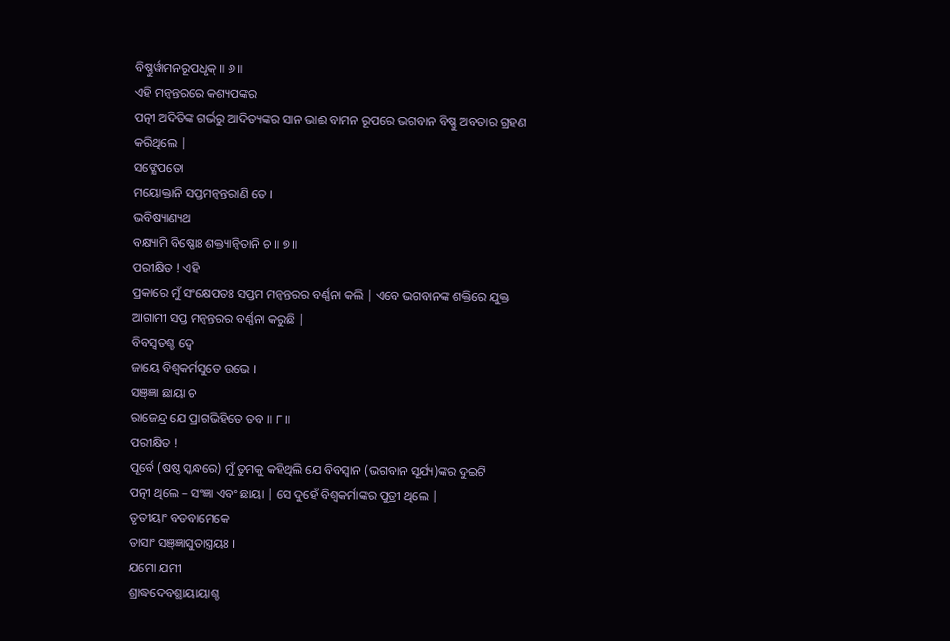ବିଷ୍ଣୁର୍ୱାମନରୂପଧୃକ୍ ॥ ୬॥
ଏହି ମନ୍ବନ୍ତରରେ କଶ୍ୟପଙ୍କର
ପତ୍ନୀ ଅଦିତିଙ୍କ ଗର୍ଭରୁ ଆଦିତ୍ୟଙ୍କର ସାନ ଭାଈ ବାମନ ରୂପରେ ଭଗବାନ ବିଷ୍ଣୁ ଅବତାର ଗ୍ରହଣ
କରିଥିଲେ |
ସଙ୍କ୍ଷେପତୋ
ମୟୋକ୍ତାନି ସପ୍ତମନ୍ୱନ୍ତରାଣି ତେ ।
ଭବିଷ୍ୟାଣ୍ୟଥ
ବକ୍ଷ୍ୟାମି ବିଷ୍ଣୋଃ ଶକ୍ତ୍ୟାନ୍ୱିତାନି ଚ ॥ ୭॥
ପରୀକ୍ଷିତ ! ଏହି
ପ୍ରକାରେ ମୁଁ ସଂକ୍ଷେପତଃ ସପ୍ତମ ମନ୍ବନ୍ତରର ବର୍ଣ୍ଣନା କଲି | ଏବେ ଭଗବାନଙ୍କ ଶକ୍ତିରେ ଯୁକ୍ତ
ଆଗାମୀ ସପ୍ତ ମନ୍ବନ୍ତରର ବର୍ଣ୍ଣନା କରୁଛି |
ବିବସ୍ୱତଶ୍ଚ ଦ୍ୱେ
ଜାୟେ ବିଶ୍ୱକର୍ମସୁତେ ଉଭେ ।
ସଞ୍ଜ୍ଞା ଛାୟା ଚ
ରାଜେନ୍ଦ୍ର ଯେ ପ୍ରାଗଭିହିତେ ତବ ॥ ୮॥
ପରୀକ୍ଷିତ !
ପୂର୍ବେ (ଷଷ୍ଠ ସ୍କନ୍ଧରେ) ମୁଁ ତୁମକୁ କହିଥିଲି ଯେ ବିବସ୍ବାନ (ଭଗବାନ ସୂର୍ଯ୍ୟ)ଙ୍କର ଦୁଇଟି
ପତ୍ନୀ ଥିଲେ – ସଂଜ୍ଞା ଏବଂ ଛାୟା | ସେ ଦୁହେଁ ବିଶ୍ବକର୍ମାଙ୍କର ପୁତ୍ରୀ ଥିଲେ |
ତୃତୀୟାଂ ବଡବାମେକେ
ତାସାଂ ସଞ୍ଜ୍ଞାସୁତାସ୍ତ୍ରୟଃ ।
ଯମୋ ଯମୀ
ଶ୍ରାଦ୍ଧଦେବଶ୍ଛାୟାୟାଶ୍ଚ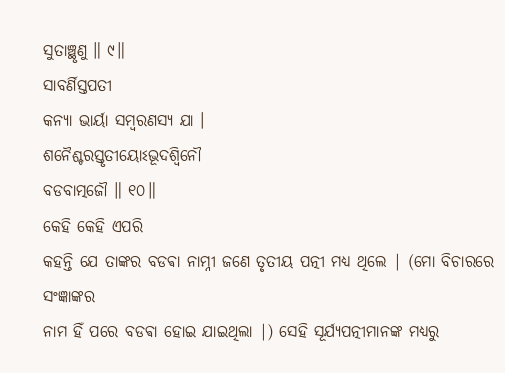ସୁତାଞ୍ଛୃଣୁ ॥ ୯॥
ସାବର୍ଣିସ୍ତପତୀ
କନ୍ୟା ଭାର୍ୟା ସମ୍ବରଣସ୍ୟ ଯା ।
ଶନୈଶ୍ଚରସ୍ତୃତୀୟୋଽଭୂଦଶ୍ୱିନୌ
ବଡବାତ୍ମଜୌ ॥ ୧୦॥
କେହି କେହି ଏପରି
କହନ୍ତି ଯେ ତାଙ୍କର ବଡଵା ନାମ୍ନୀ ଜଣେ ତୃତୀୟ ପତ୍ନୀ ମଧ୍ୟ ଥିଲେ | (ମୋ ବିଚାରରେ ସଂଜ୍ଞାଙ୍କର
ନାମ ହିଁ ପରେ ବଡଵା ହୋଇ ଯାଇଥିଲା |) ସେହି ସୂର୍ଯ୍ୟପତ୍ନୀମାନଙ୍କ ମଧ୍ୟରୁ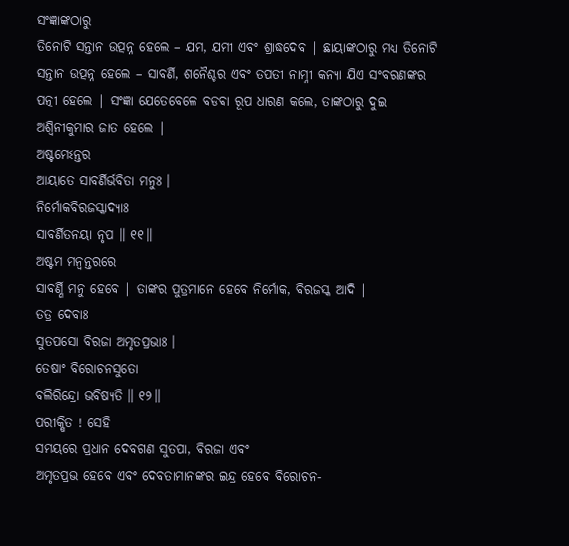ସଂଜ୍ଞାଙ୍କଠାରୁ
ତିନୋଟି ସନ୍ତାନ ଉତ୍ପନ୍ନ ହେଲେ – ଯମ, ଯମୀ ଏବଂ ଶ୍ରାଦ୍ଧଦେବ | ଛାୟାଙ୍କଠାରୁ ମଧ୍ୟ ତିନୋଟି
ସନ୍ତାନ ଉତ୍ପନ୍ନ ହେଲେ – ସାବର୍ଣି, ଶନୈଶ୍ଚର ଏବଂ ତପତୀ ନାମ୍ନୀ କନ୍ୟା ଯିଏ ସଂବରଣଙ୍କର
ପତ୍ନୀ ହେଲେ | ସଂଜ୍ଞା ଯେତେବେଳେ ବଡଵା ରୂପ ଧାରଣ କଲେ, ତାଙ୍କଠାରୁ ଦୁଇ
ଅଶ୍ବିନୀକୁମାର ଜାତ ହେଲେ |
ଅଷ୍ଟମେଽନ୍ତର
ଆୟାତେ ସାବର୍ଣିର୍ଭବିତା ମନୁଃ ।
ନିର୍ମୋକବିରଜସ୍କାଦ୍ୟାଃ
ସାବର୍ଣିତନୟା ନୃପ ॥ ୧୧॥
ଅଷ୍ଟମ ମନ୍ବନ୍ତରରେ
ସାବର୍ଣ୍ଣି ମନୁ ହେବେ | ତାଙ୍କର ପୁତ୍ରମାନେ ହେବେ ନିର୍ମୋକ, ବିରଜସ୍କ ଆଦି |
ତତ୍ର ଦେବାଃ
ସୁତପସୋ ବିରଜା ଅମୃତପ୍ରଭାଃ ।
ତେଷାଂ ବିରୋଚନସୁତୋ
ବଲିରିନ୍ଦ୍ରୋ ଭବିଷ୍ୟତି ॥ ୧୨॥
ପରୀକ୍ଷିତ ! ସେହି
ସମୟରେ ପ୍ରଧାନ ଦେବଗଣ ସୁତପା, ବିରଜା ଏବଂ
ଅମୃତପ୍ରଭ ହେବେ ଏବଂ ଦେବତାମାନଙ୍କର ଇନ୍ଦ୍ର ହେବେ ବିରୋଚନ-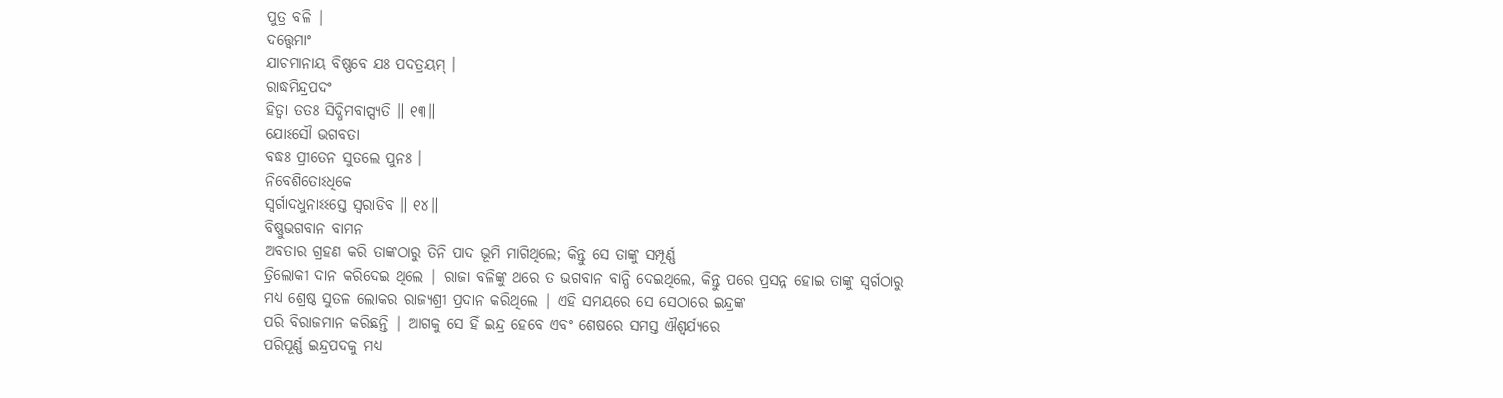ପୁତ୍ର ବଳି |
ଦତ୍ତ୍ୱେମାଂ
ଯାଚମାନାୟ ବିଷ୍ଣବେ ଯଃ ପଦତ୍ରୟମ୍ ।
ରାଦ୍ଧମିନ୍ଦ୍ରପଦଂ
ହିତ୍ୱା ତତଃ ସିଦ୍ଧିମବାପ୍ସ୍ୟତି ॥ ୧୩॥
ଯୋଽସୌ ଭଗବତା
ବଦ୍ଧଃ ପ୍ରୀତେନ ସୁତଲେ ପୁନଃ ।
ନିବେଶିତୋଽଧିକେ
ସ୍ୱର୍ଗାଦଧୁନାଽଽସ୍ତେ ସ୍ୱରାଡିବ ॥ ୧୪॥
ବିଷ୍ଣୁଭଗବାନ ବାମନ
ଅବତାର ଗ୍ରହଣ କରି ତାଙ୍କଠାରୁ ତିନି ପାଦ ଭୂମି ମାଗିଥିଲେ; କିନ୍ତୁ ସେ ତାଙ୍କୁ ସମ୍ପୂର୍ଣ୍ଣ
ତ୍ରିଲୋକୀ ଦାନ କରିଦେଇ ଥିଲେ | ରାଜା ବଳିଙ୍କୁ ଥରେ ତ ଭଗବାନ ବାନ୍ଧି ଦେଇଥିଲେ, କିନ୍ତୁ ପରେ ପ୍ରସନ୍ନ ହୋଇ ତାଙ୍କୁ ସ୍ବର୍ଗଠାରୁ
ମଧ୍ୟ ଶ୍ରେଷ୍ଠ ସୁତଳ ଲୋକର ରାଜ୍ୟଶ୍ରୀ ପ୍ରଦାନ କରିଥିଲେ | ଏହି ସମୟରେ ସେ ସେଠାରେ ଇନ୍ଦ୍ରଙ୍କ
ପରି ବିରାଜମାନ କରିଛନ୍ତି | ଆଗକୁ ସେ ହିଁ ଇନ୍ଦ୍ର ହେବେ ଏବଂ ଶେଷରେ ସମସ୍ତ ଐଶ୍ବର୍ଯ୍ୟରେ
ପରିପୂର୍ଣ୍ଣ ଇନ୍ଦ୍ରପଦକୁ ମଧ୍ୟ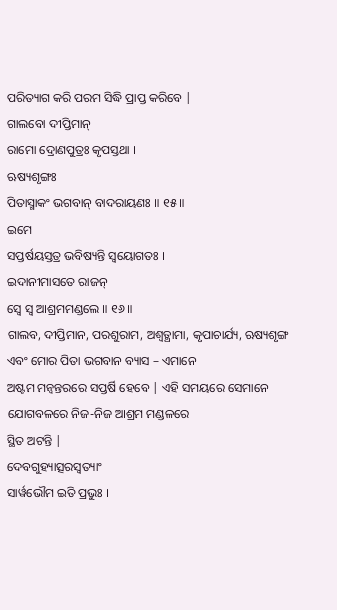ପରିତ୍ୟାଗ କରି ପରମ ସିଦ୍ଧି ପ୍ରାପ୍ତ କରିବେ |
ଗାଲବୋ ଦୀପ୍ତିମାନ୍
ରାମୋ ଦ୍ରୋଣପୁତ୍ରଃ କୃପସ୍ତଥା ।
ଋଷ୍ୟଶୃଙ୍ଗଃ
ପିତାସ୍ମାକଂ ଭଗବାନ୍ ବାଦରାୟଣଃ ॥ ୧୫॥
ଇମେ
ସପ୍ତର୍ଷୟସ୍ତତ୍ର ଭବିଷ୍ୟନ୍ତି ସ୍ୱୟୋଗତଃ ।
ଇଦାନୀମାସତେ ରାଜନ୍
ସ୍ୱେ ସ୍ୱ ଆଶ୍ରମମଣ୍ଡଲେ ॥ ୧୬॥
ଗାଲବ, ଦୀପ୍ତିମାନ, ପରଶୁରାମ, ଅଶ୍ବତ୍ଥାମା, କୃପାଚାର୍ଯ୍ୟ, ଋଷ୍ୟଶୃଙ୍ଗ ଏବଂ ମୋର ପିତା ଭଗବାନ ବ୍ୟାସ – ଏମାନେ
ଅଷ୍ଟମ ମନ୍ବନ୍ତରରେ ସପ୍ତର୍ଷି ହେବେ | ଏହି ସମୟରେ ସେମାନେ ଯୋଗବଳରେ ନିଜ-ନିଜ ଆଶ୍ରମ ମଣ୍ଡଳରେ
ସ୍ଥିତ ଅଟନ୍ତି |
ଦେବଗୁହ୍ୟାତ୍ସରସ୍ୱତ୍ୟାଂ
ସାର୍ୱଭୌମ ଇତି ପ୍ରଭୁଃ ।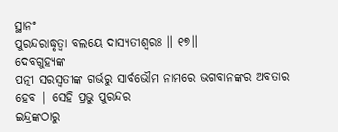ସ୍ଥାନଂ
ପୁରନ୍ଦରାଦ୍ଧୃତ୍ୱା ବଲୟେ ଦାସ୍ୟତୀଶ୍ୱରଃ ॥ ୧୭॥
ଦେବଗୁହ୍ୟଙ୍କ
ପତ୍ନୀ ସରସ୍ବତୀଙ୍କ ଗର୍ଭରୁ ସାର୍ବଭୌମ ନାମରେ ଭଗବାନଙ୍କର ଅବତାର ହେବ | ସେହି ପ୍ରଭୁ ପୁରନ୍ଦର
ଇନ୍ଦ୍ରଙ୍କଠାରୁ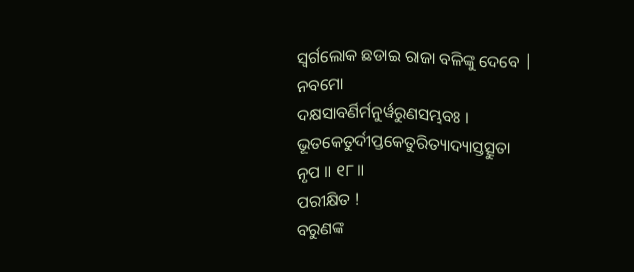ସ୍ବର୍ଗଲୋକ ଛଡାଇ ରାଜା ବଳିଙ୍କୁ ଦେବେ |
ନବମୋ
ଦକ୍ଷସାବର୍ଣିର୍ମନୁର୍ୱରୁଣସମ୍ଭବଃ ।
ଭୂତକେତୁର୍ଦୀପ୍ତକେତୁରିତ୍ୟାଦ୍ୟାସ୍ତତ୍ସୁତା
ନୃପ ॥ ୧୮॥
ପରୀକ୍ଷିତ !
ବରୁଣଙ୍କ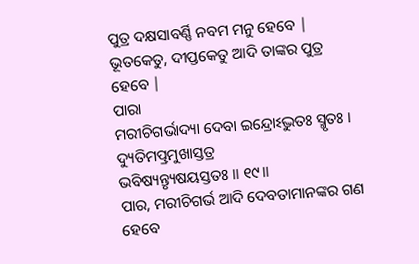ପୁତ୍ର ଦକ୍ଷସାବର୍ଣ୍ଣି ନବମ ମନୁ ହେବେ | ଭୂତକେତୁ, ଦୀପ୍ତକେତୁ ଆଦି ତାଙ୍କର ପୁତ୍ର ହେବେ |
ପାରା
ମରୀଚିଗର୍ଭାଦ୍ୟା ଦେବା ଇନ୍ଦ୍ରୋଽଦ୍ଭୁତଃ ସ୍ମୃତଃ ।
ଦ୍ୟୁତିମତ୍ପ୍ରମୁଖାସ୍ତତ୍ର
ଭବିଷ୍ୟନ୍ତ୍ୟୃଷୟସ୍ତତଃ ॥ ୧୯॥
ପାର, ମରୀଚିଗର୍ଭ ଆଦି ଦେବତାମାନଙ୍କର ଗଣ ହେବେ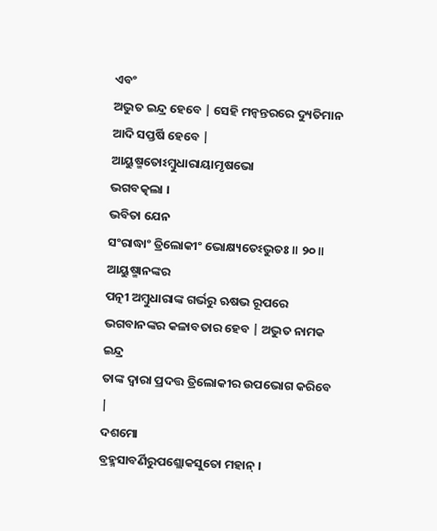ଏବଂ
ଅଦ୍ଭୁତ ଇନ୍ଦ୍ର ହେବେ | ସେହି ମନ୍ବନ୍ତରରେ ଦ୍ୟୁତିମାନ ଆଦି ସପ୍ତର୍ଷି ହେବେ |
ଆୟୁଷ୍ମତୋଽମ୍ବୁଧାରାୟାମୃଷଭୋ
ଭଗବତ୍କଲା ।
ଭବିତା ଯେନ
ସଂରାଦ୍ଧାଂ ତ୍ରିଲୋକୀଂ ଭୋକ୍ଷ୍ୟତେଽଦ୍ଭୁତଃ ॥ ୨୦॥
ଆୟୁଷ୍ମାନଙ୍କର
ପତ୍ନୀ ଅମ୍ବୁଧାରାଙ୍କ ଗର୍ଭରୁ ଋଷଭ ରୂପରେ ଭଗବାନଙ୍କର କଳାବତାର ହେବ | ଅଦ୍ଭୁତ ନାମକ ଇନ୍ଦ୍ର
ତାଙ୍କ ଦ୍ବାରା ପ୍ରଦତ୍ତ ତ୍ରିଲୋକୀର ଉପଭୋଗ କରିବେ |
ଦଶମୋ
ବ୍ରହ୍ମସାବର୍ଣିରୁପଶ୍ଲୋକସୁତୋ ମହାନ୍ ।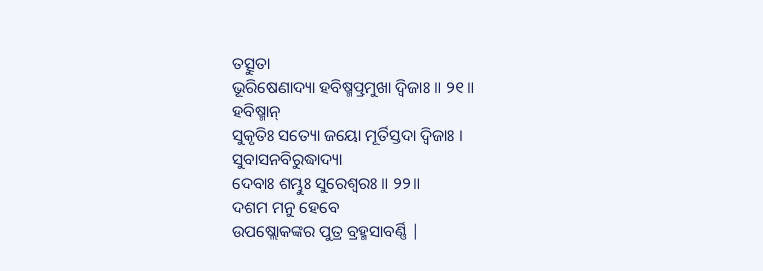ତତ୍ସୁତା
ଭୂରିଷେଣାଦ୍ୟା ହବିଷ୍ମତ୍ପ୍ରମୁଖା ଦ୍ୱିଜାଃ ॥ ୨୧॥
ହବିଷ୍ମାନ୍
ସୁକୃତିଃ ସତ୍ୟୋ ଜୟୋ ମୂର୍ତିସ୍ତଦା ଦ୍ୱିଜାଃ ।
ସୁବାସନବିରୁଦ୍ଧାଦ୍ୟା
ଦେବାଃ ଶମ୍ଭୁଃ ସୁରେଶ୍ୱରଃ ॥ ୨୨॥
ଦଶମ ମନୁ ହେବେ
ଉପଷ୍ଲୋକଙ୍କର ପୁତ୍ର ବ୍ରହ୍ମସାବର୍ଣ୍ଣି |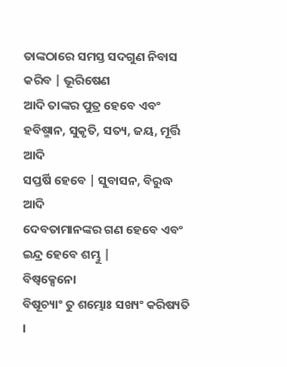ତାଙ୍କଠାରେ ସମସ୍ତ ସଦଗୁଣ ନିବାସ କରିବ | ଭୂରିଷେଣ
ଆଦି ତାଙ୍କର ପୁତ୍ର ହେବେ ଏବଂ ହବିଷ୍ମାନ, ସୁକୃତି, ସତ୍ୟ, ଜୟ, ମୂର୍ତ୍ତି ଆଦି
ସପ୍ତର୍ଷି ହେବେ | ସୁବାସନ, ବିରୁଦ୍ଧ ଆଦି
ଦେବତାମାନଙ୍କର ଗଣ ହେବେ ଏବଂ ଇନ୍ଦ୍ର ହେବେ ଶମ୍ଭୁ |
ବିଷ୍ୱକ୍ସେନୋ
ବିଷୂଚ୍ୟାଂ ତୁ ଶମ୍ଭୋଃ ସଖ୍ୟଂ କରିଷ୍ୟତି ।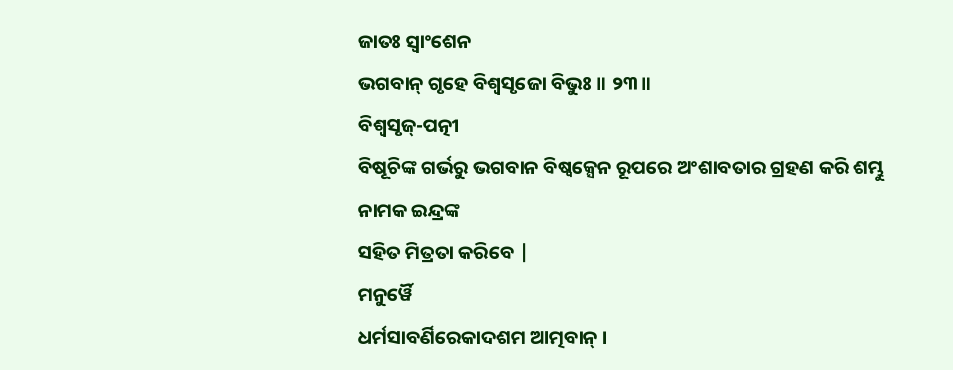ଜାତଃ ସ୍ୱାଂଶେନ
ଭଗବାନ୍ ଗୃହେ ବିଶ୍ୱସୃଜୋ ବିଭୁଃ ॥ ୨୩॥
ବିଶ୍ବସୃଜ୍-ପତ୍ନୀ
ବିଷୂଚିଙ୍କ ଗର୍ଭରୁ ଭଗବାନ ବିଷ୍ବକ୍ସେନ ରୂପରେ ଅଂଶାବତାର ଗ୍ରହଣ କରି ଶମ୍ଭୁ ନାମକ ଇନ୍ଦ୍ରଙ୍କ
ସହିତ ମିତ୍ରତା କରିବେ |
ମନୁର୍ୱୈ
ଧର୍ମସାବର୍ଣିରେକାଦଶମ ଆତ୍ମବାନ୍ ।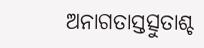ଅନାଗତାସ୍ତତ୍ସୁତାଶ୍ଚ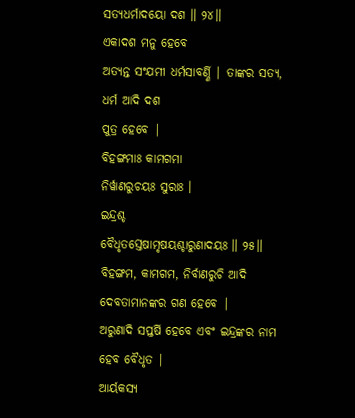ସତ୍ୟଧର୍ମାଦୟୋ ଦଶ ॥ ୨୪॥
ଏକାଦଶ ମନୁ ହେବେ
ଅତ୍ୟନ୍ତ ସଂଯମୀ ଧର୍ମସାବର୍ଣ୍ଣି | ତାଙ୍କର ସତ୍ୟ, ଧର୍ମ ଆଦି ଦଶ
ପୁତ୍ର ହେବେ |
ବିହଙ୍ଗମାଃ କାମଗମା
ନିର୍ୱାଣରୁଚୟଃ ସୁରାଃ ।
ଇନ୍ଦ୍ରଶ୍ଚ
ବୈଧୃତସ୍ତେଷାମୃଷୟଶ୍ଚାରୁଣାଦୟଃ ॥ ୨୫॥
ବିହଙ୍ଗମ, କାମଗମ, ନିର୍ବାଣରୁଚି ଆଦି ଦେବତାମାନଙ୍କର ଗଣ ହେବେ |
ଅରୁଣାଦି ସପ୍ତର୍ଷି ହେବେ ଏବଂ ଇନ୍ଦ୍ରଙ୍କର ନାମ ହେବ ବୈଧୃତ |
ଆର୍ୟକସ୍ୟ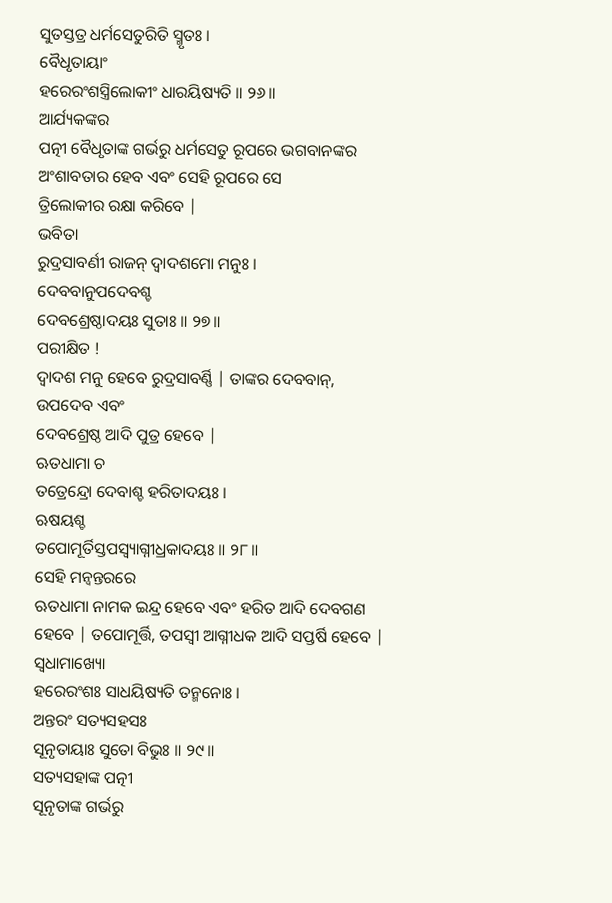ସୁତସ୍ତତ୍ର ଧର୍ମସେତୁରିତି ସ୍ମୃତଃ ।
ବୈଧୃତାୟାଂ
ହରେରଂଶସ୍ତ୍ରିଲୋକୀଂ ଧାରୟିଷ୍ୟତି ॥ ୨୬॥
ଆର୍ଯ୍ୟକଙ୍କର
ପତ୍ନୀ ବୈଧୃତାଙ୍କ ଗର୍ଭରୁ ଧର୍ମସେତୁ ରୂପରେ ଭଗବାନଙ୍କର ଅଂଶାବତାର ହେବ ଏବଂ ସେହି ରୂପରେ ସେ
ତ୍ରିଲୋକୀର ରକ୍ଷା କରିବେ |
ଭବିତା
ରୁଦ୍ରସାବର୍ଣୀ ରାଜନ୍ ଦ୍ୱାଦଶମୋ ମନୁଃ ।
ଦେବବାନୁପଦେବଶ୍ଚ
ଦେବଶ୍ରେଷ୍ଠାଦୟଃ ସୁତାଃ ॥ ୨୭॥
ପରୀକ୍ଷିତ !
ଦ୍ବାଦଶ ମନୁ ହେବେ ରୁଦ୍ରସାବର୍ଣ୍ଣି | ତାଙ୍କର ଦେବବାନ୍, ଉପଦେବ ଏବଂ
ଦେବଶ୍ରେଷ୍ଠ ଆଦି ପୁତ୍ର ହେବେ |
ଋତଧାମା ଚ
ତତ୍ରେନ୍ଦ୍ରୋ ଦେବାଶ୍ଚ ହରିତାଦୟଃ ।
ଋଷୟଶ୍ଚ
ତପୋମୂର୍ତିସ୍ତପସ୍ୱ୍ୟାଗ୍ନୀଧ୍ରକାଦୟଃ ॥ ୨୮॥
ସେହି ମନ୍ବନ୍ତରରେ
ଋତଧାମା ନାମକ ଇନ୍ଦ୍ର ହେବେ ଏବଂ ହରିତ ଆଦି ଦେବଗଣ ହେବେ | ତପୋମୂର୍ତ୍ତି, ତପସ୍ବୀ ଆଗ୍ନୀଧକ ଆଦି ସପ୍ତର୍ଷି ହେବେ |
ସ୍ୱଧାମାଖ୍ୟୋ
ହରେରଂଶଃ ସାଧୟିଷ୍ୟତି ତନ୍ମନୋଃ ।
ଅନ୍ତରଂ ସତ୍ୟସହସଃ
ସୂନୃତାୟାଃ ସୁତୋ ବିଭୁଃ ॥ ୨୯॥
ସତ୍ୟସହାଙ୍କ ପତ୍ନୀ
ସୂନୃତାଙ୍କ ଗର୍ଭରୁ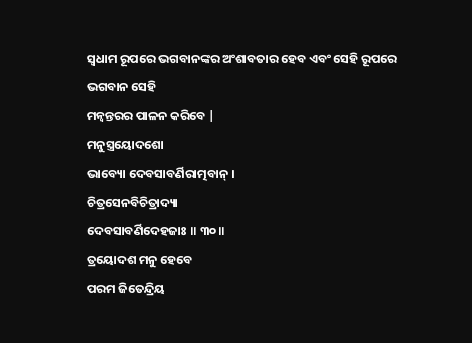ସ୍ବଧାମ ରୂପରେ ଭଗବାନଙ୍କର ଅଂଶାବତାର ହେବ ଏବଂ ସେହି ରୂପରେ ଭଗବାନ ସେହି
ମନ୍ବନ୍ତରର ପାଳନ କରିବେ |
ମନୁସ୍ତ୍ରୟୋଦଶୋ
ଭାବ୍ୟୋ ଦେବସାବର୍ଣିରାତ୍ମବାନ୍ ।
ଚିତ୍ରସେନବିଚିତ୍ରାଦ୍ୟା
ଦେବସାବର୍ଣିଦେହଜାଃ ॥ ୩୦॥
ତ୍ରୟୋଦଶ ମନୁ ହେବେ
ପରମ ଜିତେନ୍ଦ୍ରିୟ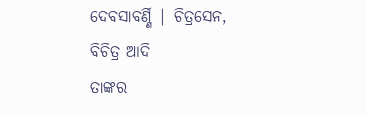ଦେବସାବର୍ଣ୍ଣି | ଚିତ୍ରସେନ, ବିଚିତ୍ର ଆଦି
ତାଙ୍କର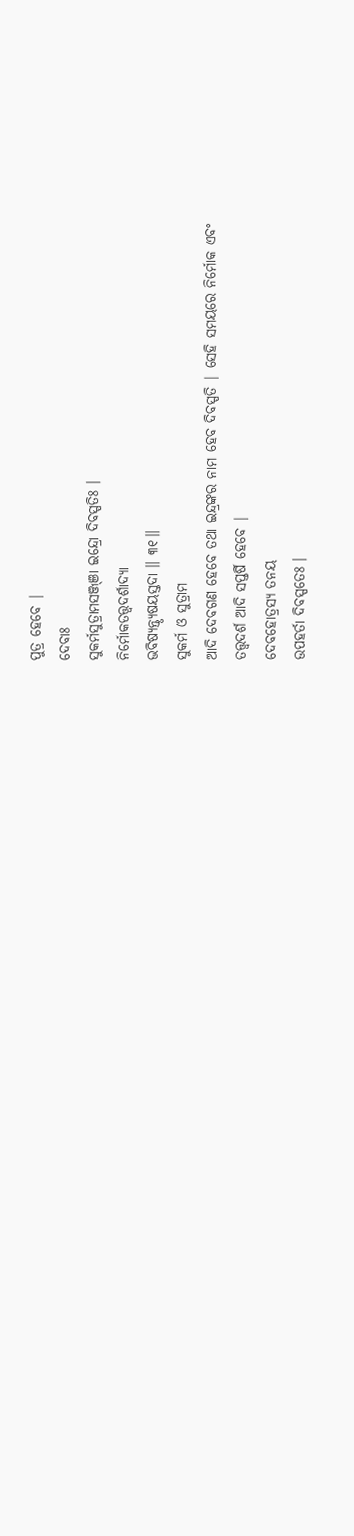ପୁତ୍ର ହେବେ |
ଦେବାଃ
ସୁକର୍ମସୁତ୍ରାମସଞ୍ଜ୍ଞା ଇନ୍ଦ୍ରୋ ଦିବସ୍ପତିଃ ।
ନିର୍ମୋକତତ୍ତ୍ୱଦର୍ଶାଦ୍ୟା
ଭବିଷ୍ୟନ୍ତ୍ୟୃଷୟସ୍ତଦା ॥ ୩୧॥
ସୁକର୍ମ ଓ ସୁତ୍ରାମ
ଆଦି ଦେବଗଣ ହେବେ ତଥା ଇନ୍ଦ୍ରଙ୍କର ନାମ ହେବ ଦିବସ୍ପତି | ସେହି ସମୟରେ ନିର୍ମୋକ ଏବଂ
ତତ୍ତ୍ବଦର୍ଶ ଆଦି ସପ୍ତର୍ଷି ହେବେ |
ଦେବହୋତ୍ରସ୍ୟ ତନୟ
ଉପହର୍ତା ଦିବସ୍ପତେଃ ।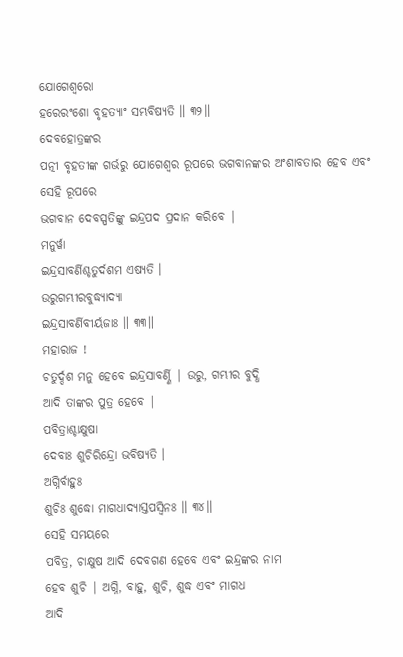ଯୋଗେଶ୍ୱରୋ
ହରେରଂଶୋ ବୃହତ୍ୟାଂ ସମ୍ଭବିଷ୍ୟତି ॥ ୩୨॥
ଦେବହୋତ୍ରଙ୍କର
ପତ୍ନୀ ବୃହତୀଙ୍କ ଗର୍ଭରୁ ଯୋଗେଶ୍ବର ରୂପରେ ଭଗବାନଙ୍କର ଅଂଶାବତାର ହେବ ଏବଂ ସେହି ରୂପରେ
ଭଗବାନ ଦେବସ୍ପତିଙ୍କୁ ଇନ୍ଦ୍ରପଦ ପ୍ରଦାନ କରିବେ |
ମନୁର୍ୱା
ଇନ୍ଦ୍ରସାବର୍ଣିଶ୍ଚତୁର୍ଦଶମ ଏଷ୍ୟତି ।
ଉରୁଗମ୍ଭୀରବୁଦ୍ଧ୍ୟାଦ୍ୟା
ଇନ୍ଦ୍ରସାବର୍ଣିବୀର୍ୟଜାଃ ॥ ୩୩॥
ମହାରାଜ !
ଚତୁର୍ଦ୍ଦଶ ମନୁ ହେବେ ଇନ୍ଦ୍ରସାବର୍ଣ୍ଣି | ଉରୁ, ଗମ୍ଭୀର ବୁଦ୍ଧି
ଆଦି ତାଙ୍କର ପୁତ୍ର ହେବେ |
ପବିତ୍ରାଶ୍ଚାକ୍ଷୁଷା
ଦେବାଃ ଶୁଚିରିନ୍ଦ୍ରୋ ଭବିଷ୍ୟତି ।
ଅଗ୍ନିର୍ବାହୁଃ
ଶୁଚିଃ ଶୁଦ୍ଧୋ ମାଗଧାଦ୍ୟାସ୍ତପସ୍ୱିନଃ ॥ ୩୪॥
ସେହି ସମୟରେ
ପବିତ୍ର, ଚାକ୍ଷୁଷ ଆଦି ଦେବଗଣ ହେବେ ଏବଂ ଇନ୍ଦ୍ରଙ୍କର ନାମ
ହେବ ଶୁଚି | ଅଗ୍ନି, ବାହୁ, ଶୁଚି, ଶୁଦ୍ଧ ଏବଂ ମାଗଧ
ଆଦି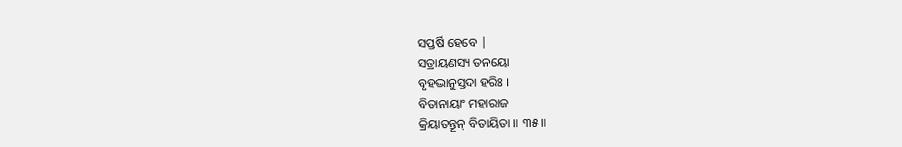ସପ୍ତର୍ଷି ହେବେ |
ସତ୍ରାୟଣସ୍ୟ ତନୟୋ
ବୃହଦ୍ଭାନୁସ୍ତଦା ହରିଃ ।
ବିତାନାୟାଂ ମହାରାଜ
କ୍ରିୟାତନ୍ତୂନ୍ ବିତାୟିତା ॥ ୩୫॥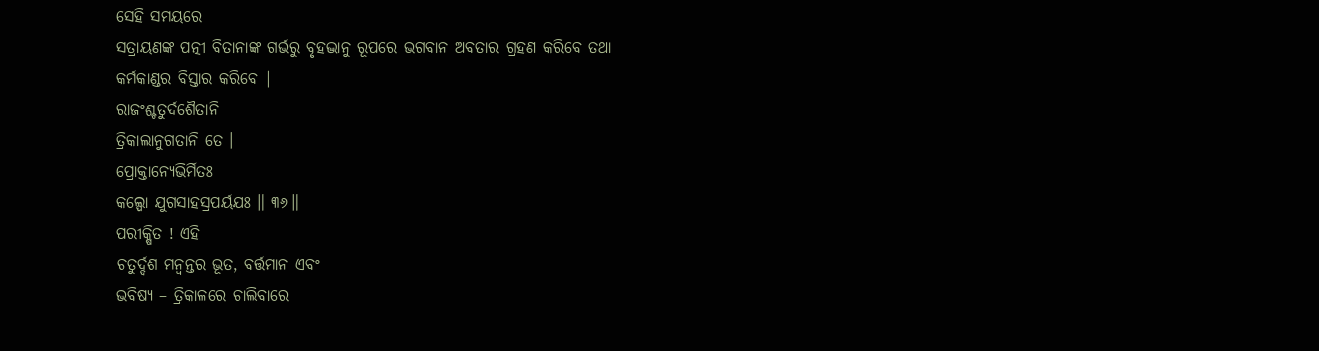ସେହି ସମୟରେ
ସତ୍ରାୟଣଙ୍କ ପତ୍ନୀ ବିତାନାଙ୍କ ଗର୍ଭରୁ ବୃହଦ୍ଭାନୁ ରୂପରେ ଭଗବାନ ଅବତାର ଗ୍ରହଣ କରିବେ ତଥା
କର୍ମକାଣ୍ଡର ବିସ୍ତାର କରିବେ |
ରାଜଂଶ୍ଚତୁର୍ଦଶୈତାନି
ତ୍ରିକାଲାନୁଗତାନି ତେ ।
ପ୍ରୋକ୍ତାନ୍ୟେଭିର୍ମିତଃ
କଲ୍ପୋ ଯୁଗସାହସ୍ରପର୍ୟଯଃ ॥ ୩୬॥
ପରୀକ୍ଷିତ ! ଏହି
ଚତୁର୍ଦ୍ଦଶ ମନ୍ବନ୍ତର ଭୂତ, ବର୍ତ୍ତମାନ ଏବଂ
ଭବିଷ୍ୟ – ତ୍ରିକାଳରେ ଚାଲିବାରେ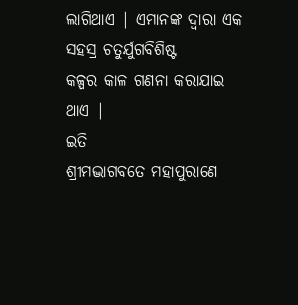ଲାଗିଥାଏ | ଏମାନଙ୍କ ଦ୍ବାରା ଏକ ସହସ୍ର ଚତୁର୍ଯୁଗବିଶିଷ୍ଟ
କଳ୍ପର କାଳ ଗଣନା କରାଯାଇ ଥାଏ |
ଇତି
ଶ୍ରୀମଦ୍ଭାଗବତେ ମହାପୁରାଣେ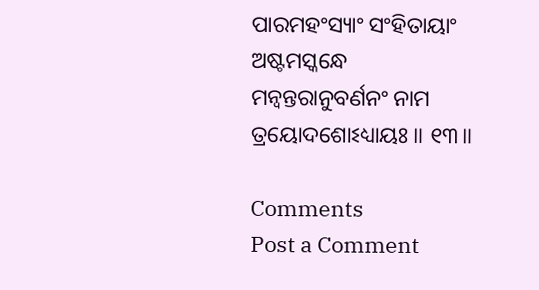ପାରମହଂସ୍ୟାଂ ସଂହିତାୟାଂ
ଅଷ୍ଟମସ୍କନ୍ଧେ
ମନ୍ୱନ୍ତରାନୁବର୍ଣନଂ ନାମ ତ୍ରୟୋଦଶୋଽଧ୍ୟାୟଃ ॥ ୧୩॥

Comments
Post a Comment